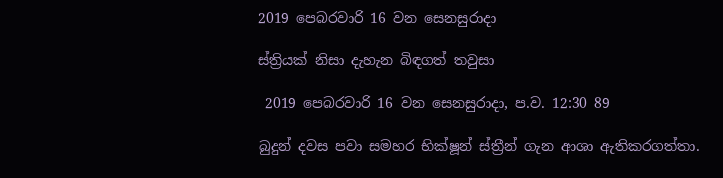2019 පෙබරවාරි 16 වන සෙනසුරාදා

ස්ත්‍රියක් නිසා දැහැන බිඳගත් තවුසා

 2019 පෙබරවාරි 16 වන සෙනසුරාදා, ප.ව. 12:30 89

බුදුන් දවස පවා සමහර භික්ෂූන් ස්ත්‍රීන් ගැන ආශා ඇතිකරගත්තා.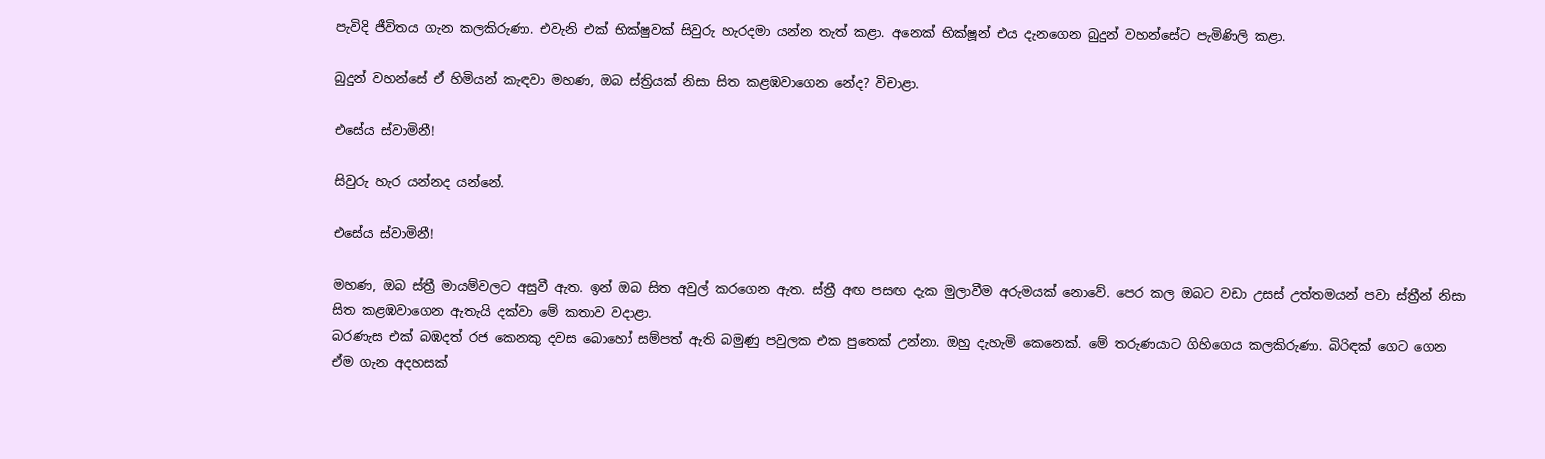පැවිදි ජීවිතය ගැන කලකිරුණා. එවැනි එක් භික්ෂුවක් සිවුරු හැරදමා යන්න තැත් කළා. අනෙක් භික්ෂූන් එය දැනගෙන බුදුන් වහන්සේට පැමිණිලි කළා.

බුදුන් වහන්සේ ඒ හිමියන් කැඳවා මහණ, ඔබ ස්ත්‍රියක් නිසා සිත කළඹවාගෙන නේද? විචාළා.

එසේය ස්වාමිනී!

සිවුරු හැර යන්නද යන්නේ.

එසේය ස්වාමිනී!

මහණ, ඔබ ස්ත්‍රී මායම්වලට අසුවී ඇත. ඉන් ඔබ සිත අවුල් කරගෙන ඇත. ස්ත්‍රී අඟ පසඟ දැක මුලාවීම අරුමයක් නොවේ. පෙර කල ඔබට වඩා උසස් උත්තමයන් පවා ස්ත්‍රීන් නිසා සිත කළඹවාගෙන ඇතැයි දක්වා මේ කතාව වදාළා.
බරණැස එක් බඹදත් රජ කෙනකු දවස බොහෝ සම්පත් ඇති බමුණු පවුලක එක පුතෙක් උන්නා. ඔහු දැහැමි කෙනෙක්. මේ තරුණයාට ගිහිගෙය කලකිරුණා. බිරිඳක් ගෙට ගෙන ඒම ගැන අදහසක්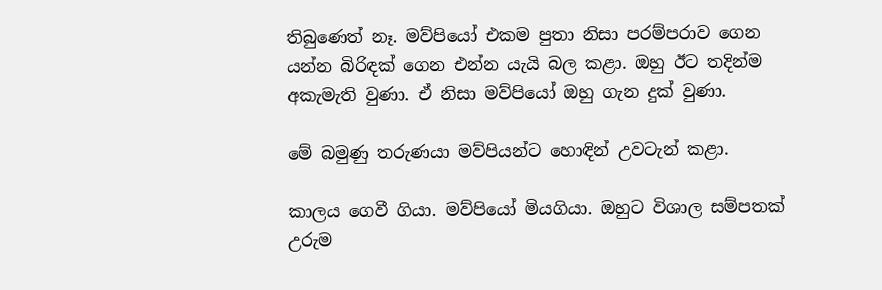තිබුණෙත් නෑ. මව්පියෝ එකම පුතා නිසා පරම්පරාව ගෙන යන්න බිරිඳක් ගෙන එන්න යැයි බල කළා. ඔහු ඊට තදින්ම අකැමැති වුණා. ඒ නිසා මව්පියෝ ඔහු ගැන දුක් වුණා.

මේ බමුණු තරුණයා මව්පියන්ට හොඳින් උවටැන් කළා.

කාලය ගෙවී ගියා. මව්පියෝ මියගියා. ඔහුට විශාල සම්පතක් උරුම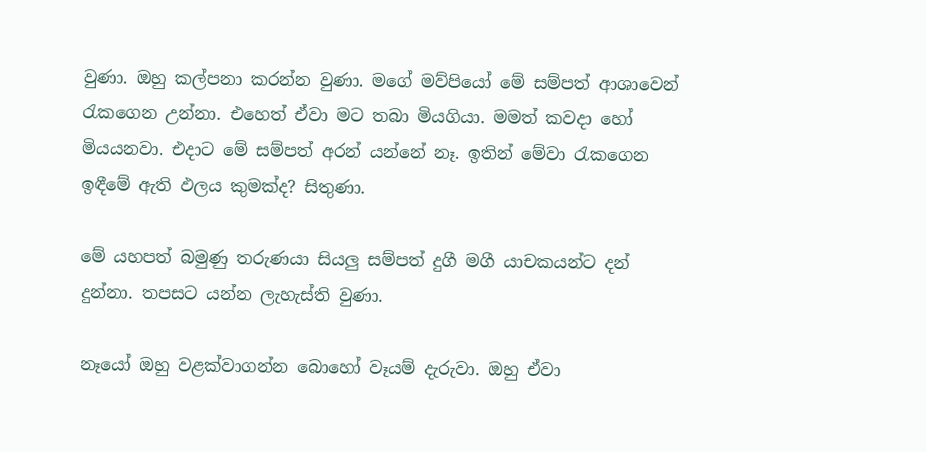වුණා. ඔහු කල්පනා කරන්න වුණා. මගේ මව්පියෝ මේ සම්පත් ආශාවෙන් රැකගෙන උන්නා. එහෙත් ඒවා මට තබා මියගියා. මමත් කවදා හෝ මියයනවා. එදාට මේ සම්පත් අරන් යන්නේ නෑ. ඉතින් මේවා රැකගෙන ඉඳීමේ ඇති ඵලය කුමක්ද? සිතුණා.

මේ යහපත් බමුණු තරුණයා සියලු සම්පත් දුගී මගී යාචකයන්ට දන් දුන්නා. තපසට යන්න ලැහැස්ති වුණා.

නෑයෝ ඔහු වළක්වාගන්න බොහෝ වෑයම් දැරුවා. ඔහු ඒවා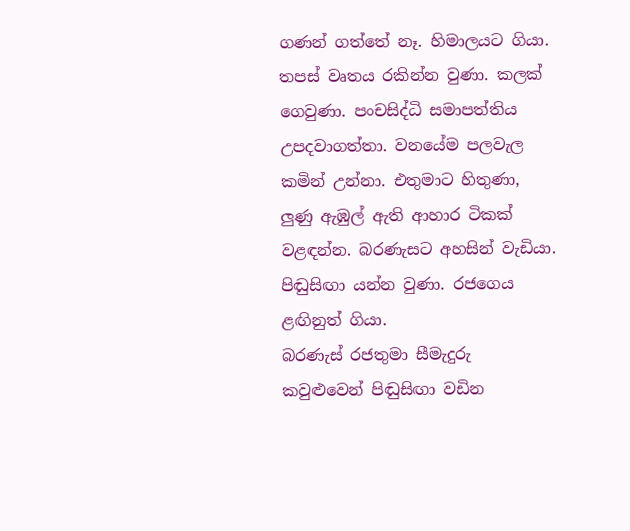ගණන් ගත්තේ නෑ. හිමාලයට ගියා. තපස් වෘතය රකින්න වුණා. කලක් ගෙවුණා. පංචසිද්ධි සමාපත්තිය උපදවාගත්තා. වනයේම පලවැල කමින් උන්නා. එතුමාට හිතුණා, ලුණු ඇඹුල් ඇති ආහාර ටිකක් වළඳන්න. බරණැසට අහසින් වැඩියා. පිඬුසිඟා යන්න වුණා. රජගෙය ළඟිනුත් ගියා.
බරණැස් රජතුමා සීමැදුරු කවුළුවෙන් පිඬුසිඟා වඩින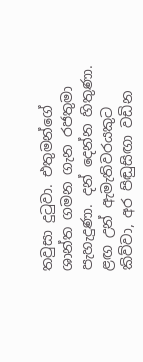තවුසා දුටුවා. එතුමන්ගේ ශාන්ත ගමන ගැන රජතුමා පැහැදුණා. දන් දෙන්න හිතුණා. ළඟ උන් ඇමැතිවරයකුට කිව්වා, අර පිඬුසිඟා වඩින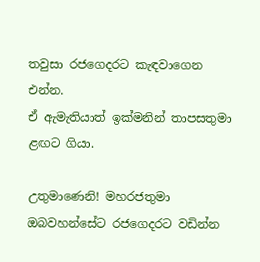තවුසා රජගෙදරට කැඳවාගෙන එන්න.
ඒ ඇමැතියාත් ඉක්මනින් තාපසතුමා ළඟට ගියා.

උතුමාණෙනි! මහරජතුමා ඔබවහන්සේට රජගෙදරට වඩින්න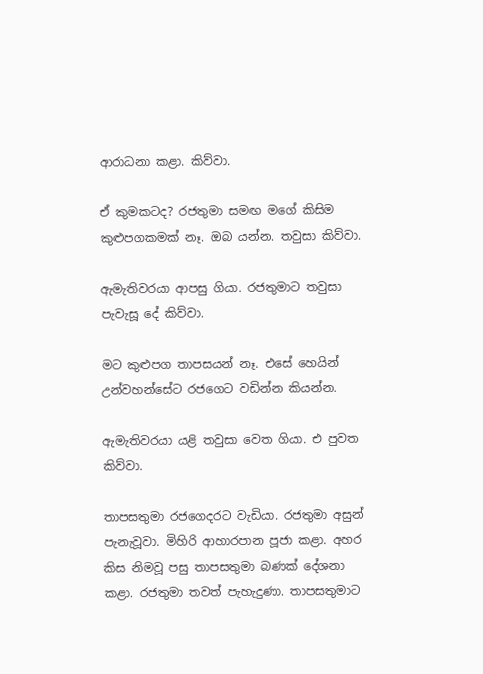ආරාධනා කළා. කිව්වා.

ඒ කුමකටද? රජතුමා සමඟ මගේ කිසිම කුළුපගකමක් නෑ. ඔබ යන්න. තවුසා කිව්වා.

ඇමැතිවරයා ආපසු ගියා. රජතුමාට තවුසා පැවැසූ දේ කිව්වා.

මට කුළුපග තාපසයන් නෑ. එසේ හෙයින් උන්වහන්සේට රජගෙට වඩින්න කියන්න.

ඇමැතිවරයා යළි තවුසා වෙත ගියා. එ පුවත කිව්වා.

තාපසතුමා රජගෙදරට වැඩියා. රජතුමා අසුන් පැනැවූවා. මිහිරි ආහාරපාන පූජා කළා. අහර කිස නිමවූ පසු තාපසතුමා බණක් දේශනා කළා. රජතුමා තවත් පැහැදුණා. තාපසතුමාට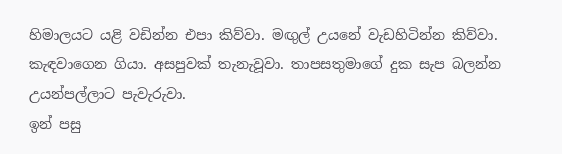හිමාලයට යළි වඩින්න එපා කිව්වා. මඟුල් උයනේ වැඩහිටින්න කිව්වා. කැඳවාගෙන ගියා. අසපුවක් තැනැවූවා. තාපසතුමාගේ දුක සැප බලන්න උයන්පල්ලාට පැවැරුවා.
ඉන් පසු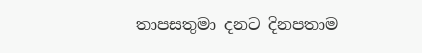තාපසතුමා දනට දිනපතාම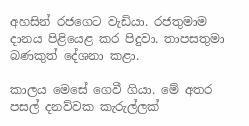අහසින් රජගෙට වැඩියා. රජතුමාම දානය පිළියෙළ කර පිදුවා. තාපසතුමා බණකුත් දේශනා කළා.

කාලය මෙසේ ගෙවී ගියා. මේ අතර පසල් දනව්වක කැරුල්ලක්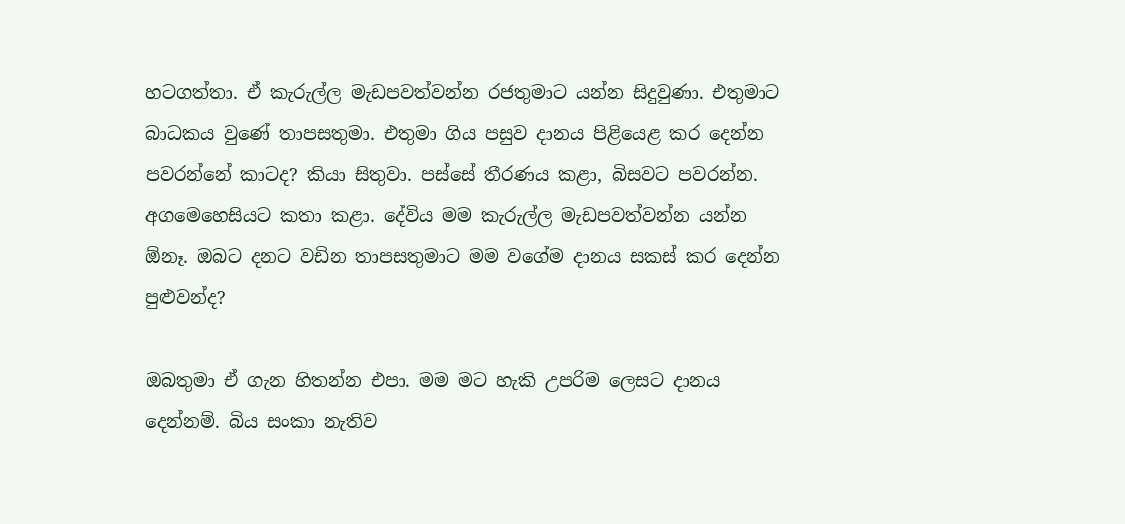හටගත්තා. ඒ කැරුල්ල මැඩපවත්වන්න රජතුමාට යන්න සිදුවුණා. එතුමාට බාධකය වුණේ තාපසතුමා. එතුමා ගිය පසුව දානය පිළියෙළ කර දෙන්න පවරන්නේ කාටද? කියා සිතුවා. පස්සේ තීරණය කළා, බිසවට පවරන්න. අගමෙහෙසියට කතා කළා. දේවිය මම කැරුල්ල මැඩපවත්වන්න යන්න ඕනෑ. ඔබට දනට වඩින තාපසතුමාට මම වගේම දානය සකස් කර දෙන්න පුළුවන්ද?

ඔබතුමා ඒ ගැන හිතන්න එපා. මම මට හැකි උපරිම ලෙසට දානය දෙන්නම්. බිය සංකා නැතිව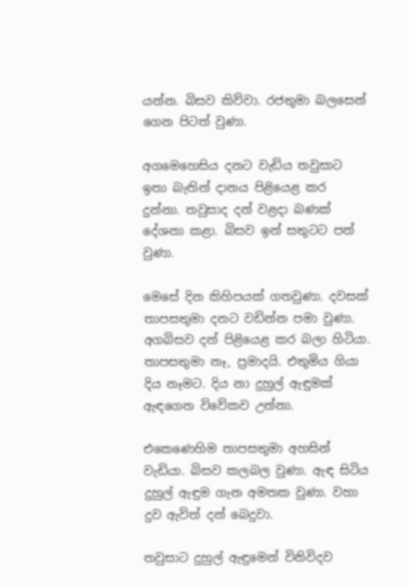යන්න. බිසව කිව්වා. රජතුමා බලසෙන් ගෙන පිටත් වුණා.

අගමෙහෙසිය දනට වැඩිය තවුසාට ඉතා බැතින් දානය පිළියෙළ කර දුන්නා. තවුසාද දන් වළදා බණක් දේශනා කළා. බිසව ඉන් සතුටට පත් වුණා.

මෙසේ දින කිහිපයක් ගතවුණා. දවසක් තාපසතුමා දනට වඩින්න පමා වුණා. අගබිසව දන් පිළියෙළ කර බලා හිටියා. තාපසතුමා නෑ, ප්‍රමාදයි. එතුමිය ගියා දිය නෑමට. දිය නා දුහුල් ඇඳුමක් ඇඳගෙන විවේකව උන්නා.

එකෙණෙහිම තාපසතුමා අහසින් වැඩියා. බිසව කලබල වුණා. ඇඳ සිටිය දුහුල් ඇඳුම ගැන අමතක වුණා. වහා දුව ඇවිත් දන් බෙදුවා.

තවුසාට දුහුල් ඇඳුමෙන් විනිවිදව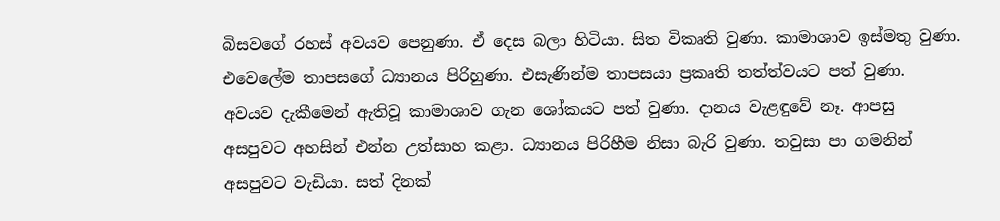බිසවගේ රහස් අවයව පෙනුණා. ඒ දෙස බලා හිටියා. සිත විකෘති වුණා. කාමාශාව ඉස්මතු වුණා. එවෙලේම තාපසගේ ධ්‍යානය පිරිහුණා. එසැණින්ම තාපසයා ප්‍රකෘති තත්ත්වයට පත් වුණා. අවයව දැකීමෙන් ඇතිවූ කාමාශාව ගැන ශෝකයට පත් වුණා. දානය වැළඳුවේ නෑ. ආපසු අසපුවට අහසින් එන්න උත්සාහ කළා. ධ්‍යානය පිරිහීම නිසා බැරි වුණා. තවුසා පා ගමනින් අසපුවට වැඩියා. සත් දිනක්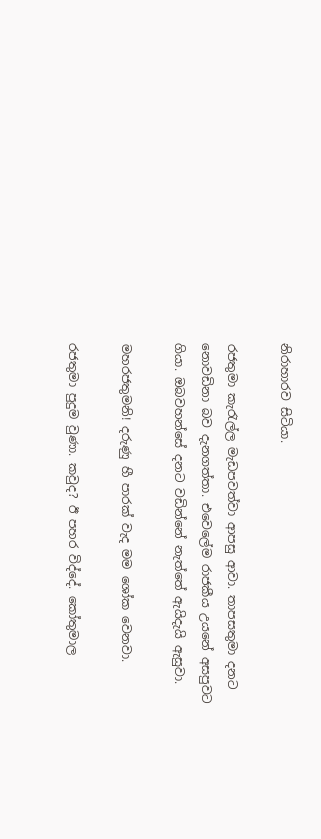නිරාහාරව සිටියා.

රජතුමා කැරැල්ල මැඩපවත්වා ආපසු ආවා. තාපසතුමා දනට නොවඩිනා බව දැනගත්තා. එවෙලේම රාජකීය උයනේ අසපුවට ගියා. ඔබවහන්සේ දනට වඩින්නේ නැත්තේ ඇයිදැයි ඇසුවා.

මහරජතුමනි! දරුණු හී පාරක් වැද මම ශෝක වෙනවා.

රජතුමා පුදුම වුණා. කවුද? ඊ පහර විද්දේ. කෝතුමාල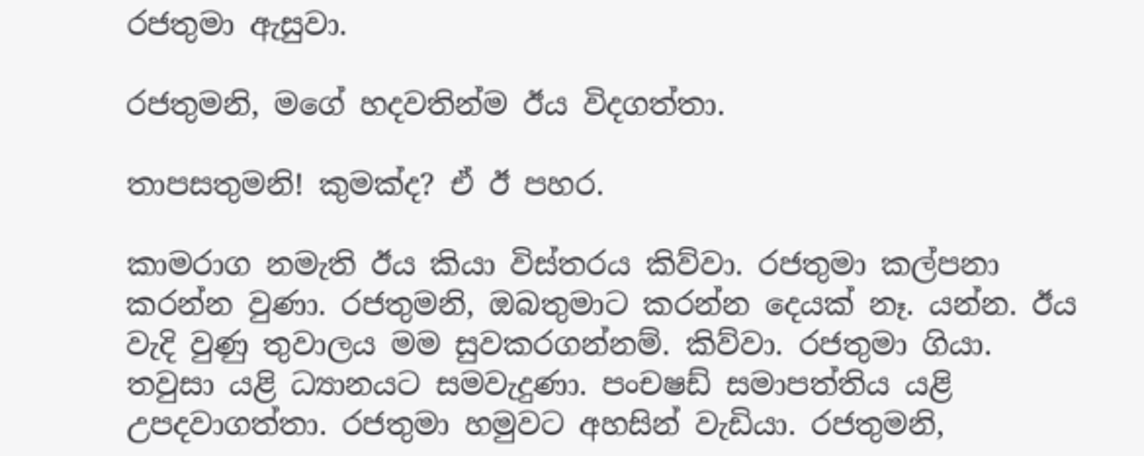රජතුමා ඇසුවා.

රජතුමනි, මගේ හදවතින්ම ඊය විදගත්තා.

තාපසතුමනි! කුමක්ද? ඒ ඊ පහර.

කාමරාග නමැති ඊය කියා විස්තරය කිව්වා. රජතුමා කල්පනා කරන්න වුණා. රජතුමනි, ඔබතුමාට කරන්න දෙයක් නෑ. යන්න. ඊය වැදි වුණු තුවාලය මම සුවකරගන්නම්. කිව්වා. රජතුමා ගියා. තවුසා යළි ධ්‍යානයට සමවැදුණා. පංචෂඩ් සමාපත්තිය යළි උපදවාගත්තා. රජතුමා හමුවට අහසින් වැඩියා. රජතුමනි,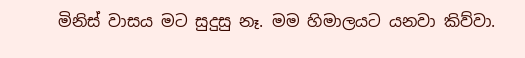මිනිස් වාසය මට සුදුසු නෑ. මම හිමාලයට යනවා කිව්වා.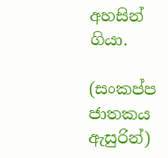අහසින් ගියා.

(සංකප්ප ජාතකය ඇසුරින්)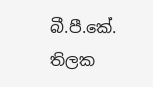බී.පී.කේ. තිලක